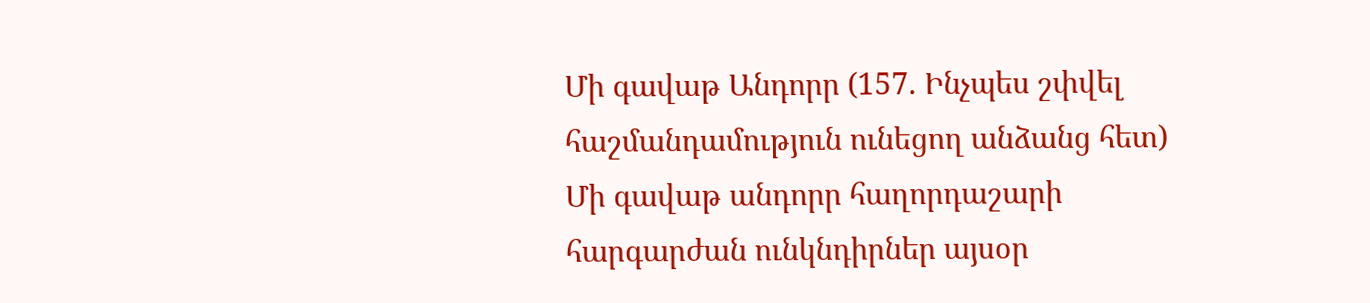Մի գավաթ Անդորր (157. Ինչպես շփվել հաշմանդամություն ունեցող անձանց հետ)
Մի գավաթ անդորր հաղորդաշարի հարգարժան ունկնդիրներ այսօր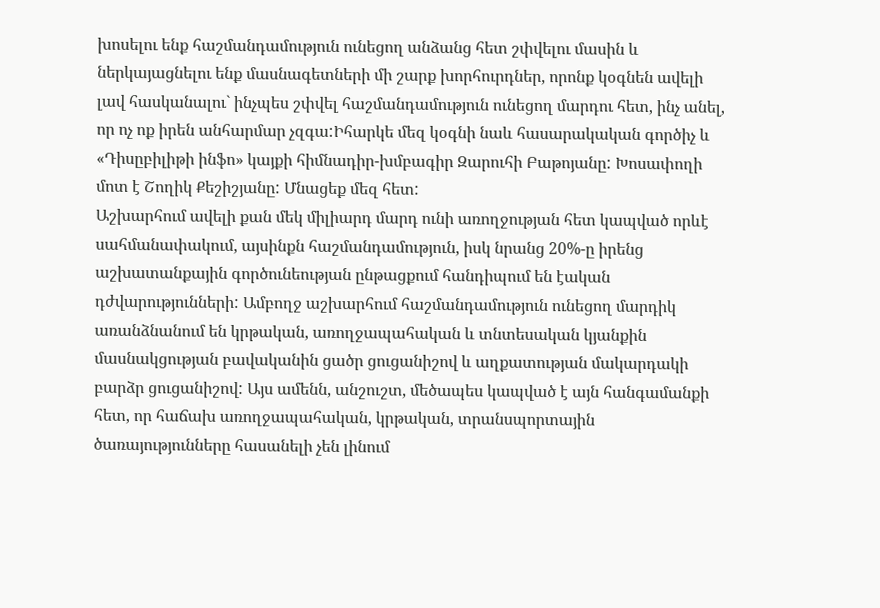խոսելու ենք հաշմանդամություն ունեցող անձանց հետ շփվելու մասին և ներկայացնելու ենք մասնագետների մի շարք խորհուրդներ, որոնք կօգնեն ավելի լավ հասկանալու` ինչպես շփվել հաշմանդամություն ունեցող մարդու հետ, ինչ անել, որ ոչ ոք իրեն անհարմար չզգա:Իհարկե մեզ կօգնի նաև հասարակական գործիչ և «Դիսըբիլիթի ինֆո» կայքի հիմնադիր-խմբագիր Զարուհի Բաթոյանը: Խոսափողի մոտ է Շողիկ Քեշիշյանը: Մնացեք մեզ հետ:
Աշխարհում ավելի քան մեկ միլիարդ մարդ ունի առողջության հետ կապված որևէ սահմանափակում, այսինքն հաշմանդամություն, իսկ նրանց 20%-ը իրենց աշխատանքային գործունեության ընթացքում հանդիպում են էական դժվարությունների: Ամբողջ աշխարհում հաշմանդամություն ունեցող մարդիկ առանձնանում են կրթական, առողջապահական և տնտեսական կյանքին մասնակցության բավականին ցածր ցուցանիշով և աղքատության մակարդակի բարձր ցուցանիշով: Այս ամենն, անշուշտ, մեծապես կապված է այն հանգամանքի հետ, որ հաճախ առողջապահական, կրթական, տրանսպորտային ծառայությունները հասանելի չեն լինում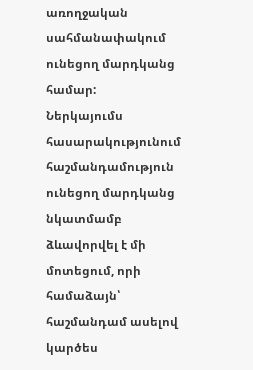առողջական սահմանափակում ունեցող մարդկանց համար:
Ներկայումս հասարակությունում հաշմանդամություն ունեցող մարդկանց նկատմամբ ձևավորվել է մի մոտեցում, որի համաձայն՝ հաշմանդամ ասելով կարծես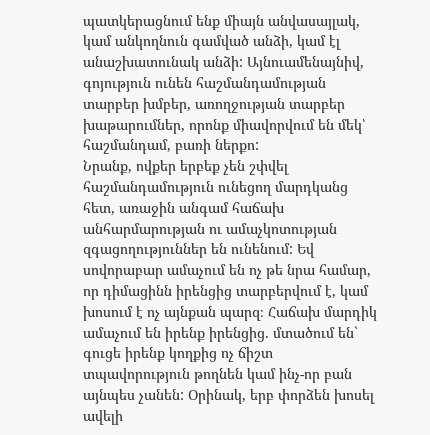պատկերացնում ենք միայն անվասայլակ, կամ անկողնուն գամված անձի, կամ էլ անաշխատունակ անձի: Այնուամենայնիվ, գոյություն ունեն հաշմանդամության տարբեր խմբեր, առողջության տարբեր խաթարումներ, որոնք միավորվում են մեկ՝ հաշմանդամ, բառի ներքո:
Նրանք, ովքեր երբեք չեն շփվել հաշմանդամություն ունեցող մարդկանց հետ, առաջին անգամ հաճախ անհարմարության ու ամաչկոտության զգացողություններ են ունենում: Եվ սովորաբար ամաչում են ոչ թե նրա համար, որ դիմացինն իրենցից տարբերվում է, կամ խոսում է ոչ այնքան պարզ։ Հաճախ մարդիկ ամաչում են իրենք իրենցից. մտածում են` գուցե իրենք կողքից ոչ ճիշտ տպավորություն թողնեն կամ ինչ-որ բան այնպես չանեն: Օրինակ, երբ փորձեն խոսել ավելի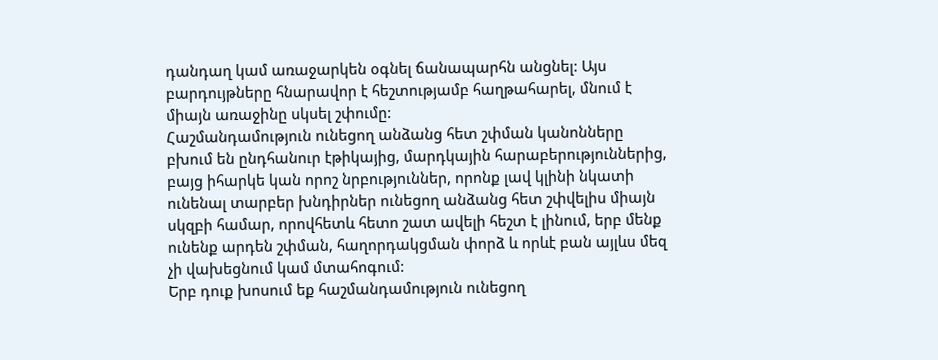դանդաղ կամ առաջարկեն օգնել ճանապարհն անցնել: Այս բարդույթները հնարավոր է հեշտությամբ հաղթահարել, մնում է միայն առաջինը սկսել շփումը:
Հաշմանդամություն ունեցող անձանց հետ շփման կանոնները բխում են ընդհանուր էթիկայից, մարդկային հարաբերություններից, բայց իհարկե կան որոշ նրբություններ, որոնք լավ կլինի նկատի ունենալ տարբեր խնդիրներ ունեցող անձանց հետ շփվելիս միայն սկզբի համար, որովհետև հետո շատ ավելի հեշտ է լինում, երբ մենք ունենք արդեն շփման, հաղորդակցման փորձ և որևէ բան այլևս մեզ չի վախեցնում կամ մտահոգում:
Երբ դուք խոսում եք հաշմանդամություն ունեցող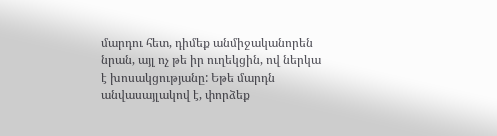մարդու հետ, դիմեք անմիջականորեն նրան, այլ ոչ թե իր ուղեկցին, ով ներկա է խոսակցությանը: Եթե մարդն անվասայլակով է, փորձեք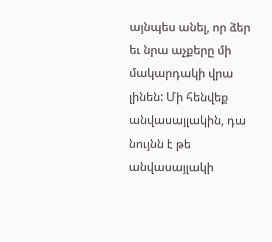այնպես անել, որ ձեր եւ նրա աչքերը մի մակարդակի վրա լինեն: Մի հենվեք անվասայլակին, դա նույնն է թե անվասայլակի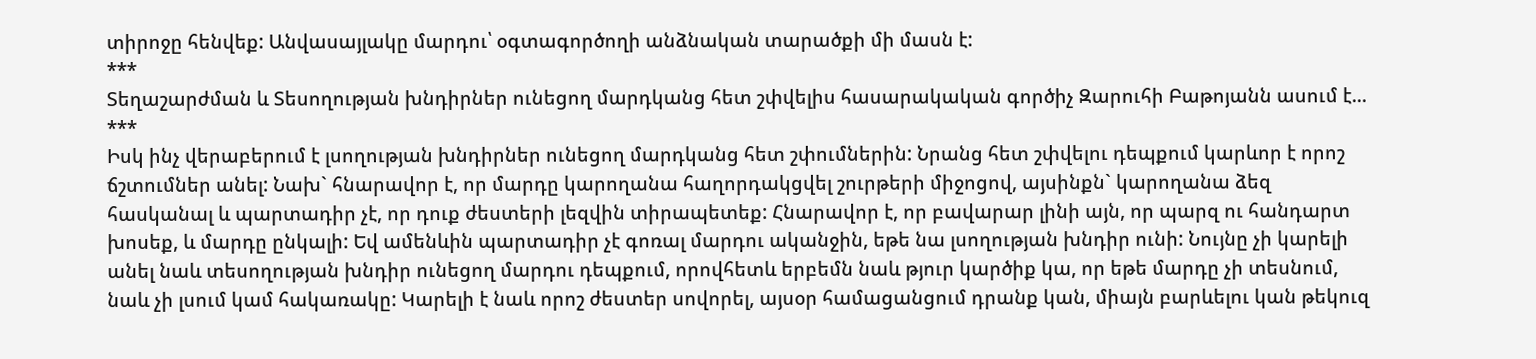տիրոջը հենվեք: Անվասայլակը մարդու՝ օգտագործողի անձնական տարածքի մի մասն է:
***
Տեղաշարժման և Տեսողության խնդիրներ ունեցող մարդկանց հետ շփվելիս հասարակական գործիչ Զարուհի Բաթոյանն ասում է...
***
Իսկ ինչ վերաբերում է լսողության խնդիրներ ունեցող մարդկանց հետ շփումներին: Նրանց հետ շփվելու դեպքում կարևոր է որոշ ճշտումներ անել: Նախ` հնարավոր է, որ մարդը կարողանա հաղորդակցվել շուրթերի միջոցով, այսինքն` կարողանա ձեզ հասկանալ և պարտադիր չէ, որ դուք ժեստերի լեզվին տիրապետեք: Հնարավոր է, որ բավարար լինի այն, որ պարզ ու հանդարտ խոսեք, և մարդը ընկալի: Եվ ամենևին պարտադիր չէ գոռալ մարդու ականջին, եթե նա լսողության խնդիր ունի: Նույնը չի կարելի անել նաև տեսողության խնդիր ունեցող մարդու դեպքում, որովհետև երբեմն նաև թյուր կարծիք կա, որ եթե մարդը չի տեսնում, նաև չի լսում կամ հակառակը: Կարելի է նաև որոշ ժեստեր սովորել, այսօր համացանցում դրանք կան, միայն բարևելու կան թեկուզ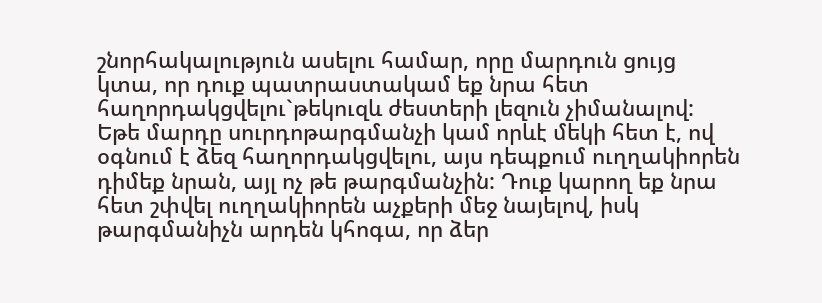շնորհակալություն ասելու համար, որը մարդուն ցույց կտա, որ դուք պատրաստակամ եք նրա հետ հաղորդակցվելու`թեկուզև ժեստերի լեզուն չիմանալով: Եթե մարդը սուրդոթարգմանչի կամ որևէ մեկի հետ է, ով օգնում է ձեզ հաղորդակցվելու, այս դեպքում ուղղակիորեն դիմեք նրան, այլ ոչ թե թարգմանչին: Դուք կարող եք նրա հետ շփվել ուղղակիորեն աչքերի մեջ նայելով, իսկ թարգմանիչն արդեն կհոգա, որ ձեր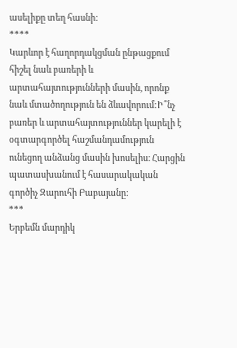ասելիքը տեղ հասնի:
****
Կարևոր է հաղորդակցման ընթացքում հիշել նաև բառերի և արտահայտությունների մասին, որոնք նաև մտածողություն են ձևավորում:Ի՞նչ բառեր և արտահայտություններ կարելի է օգտարգործել հաշմանդամություն ունեցող անձանց մասին խոսելիս։ Հարցին պատասխանում է հասարակական գործիչ Զարուհի Բաբայանը:
***
Երբեմն մարդիկ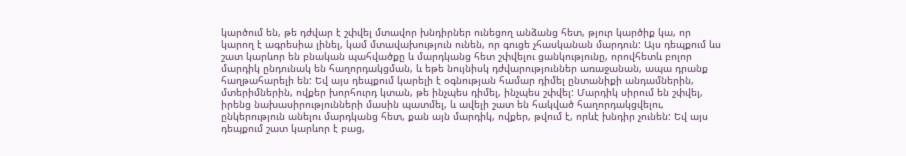կարծում են, թե դժվար է շփվել մտավոր խնդիրներ ունեցող անձանց հետ, թյուր կարծիք կա, որ կարող է ագրեսիա լինել, կամ մտավախություն ունեն, որ գուցե չհասկանան մարդուն: Այս դեպքում ևս շատ կարևոր են բնական պահվածքը և մարդկանց հետ շփվելու ցանկությունը, որովհետև բոլոր մարդիկ ընդունակ են հաղորդակցման, և եթե նույնիսկ դժվարություններ առաջանան, ապա դրանք հաղթահարելի են: Եվ այս դեպքում կարելի է օգնության համար դիմել ընտանիքի անդամներին, մտերիմներին, ովքեր խորհուրդ կտան, թե ինչպես դիմել, ինչպես շփվել: Մարդիկ սիրում են շփվել, իրենց նախասիրությունների մասին պատմել, և ավելի շատ են հակված հաղորդակցվելու, ընկերություն անելու մարդկանց հետ, քան այն մարդիկ, ովքեր, թվում է, որևէ խնդիր չունեն: Եվ այս դեպքում շատ կարևոր է բաց,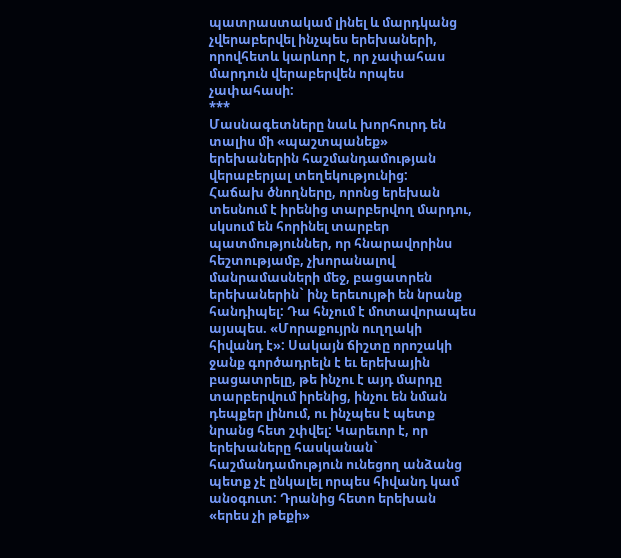պատրաստակամ լինել և մարդկանց չվերաբերվել ինչպես երեխաների, որովհետև կարևոր է, որ չափահաս մարդուն վերաբերվեն որպես չափահասի:
***
Մասնագետները նաև խորհուրդ են տալիս մի «պաշտպանեք» երեխաներին հաշմանդամության վերաբերյալ տեղեկությունից:
Հաճախ ծնողները, որոնց երեխան տեսնում է իրենից տարբերվող մարդու, սկսում են հորինել տարբեր պատմություններ, որ հնարավորինս հեշտությամբ, չխորանալով մանրամասների մեջ, բացատրեն երեխաներին` ինչ երեւույթի են նրանք հանդիպել: Դա հնչում է մոտավորապես այսպես. «Մորաքույրն ուղղակի հիվանդ է»: Սակայն ճիշտը որոշակի ջանք գործադրելն է եւ երեխային բացատրելը, թե ինչու է այդ մարդը տարբերվում իրենից, ինչու են նման դեպքեր լինում, ու ինչպես է պետք նրանց հետ շփվել: Կարեւոր է, որ երեխաները հասկանան` հաշմանդամություն ունեցող անձանց պետք չէ ընկալել որպես հիվանդ կամ անօգուտ: Դրանից հետո երեխան «երես չի թեքի»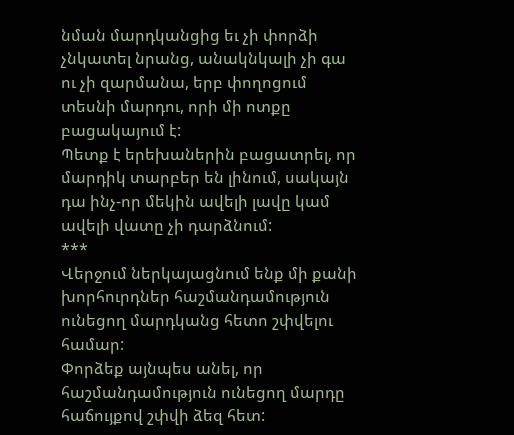նման մարդկանցից եւ չի փորձի չնկատել նրանց, անակնկալի չի գա ու չի զարմանա, երբ փողոցում տեսնի մարդու, որի մի ոտքը բացակայում է:
Պետք է երեխաներին բացատրել, որ մարդիկ տարբեր են լինում, սակայն դա ինչ-որ մեկին ավելի լավը կամ ավելի վատը չի դարձնում:
***
Վերջում ներկայացնում ենք մի քանի խորհուրդներ հաշմանդամություն ունեցող մարդկանց հետո շփվելու համար:
Փորձեք այնպես անել, որ հաշմանդամություն ունեցող մարդը հաճույքով շփվի ձեզ հետ: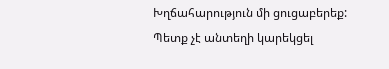Խղճահարություն մի ցուցաբերեք:
Պետք չէ անտեղի կարեկցել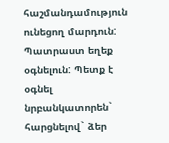հաշմանդամություն ունեցող մարդուն:
Պատրաստ եղեք օգնելուն: Պետք է օգնել նրբանկատորեն` հարցնելով` ձեր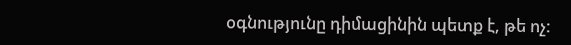օգնությունը դիմացինին պետք է, թե ոչ: